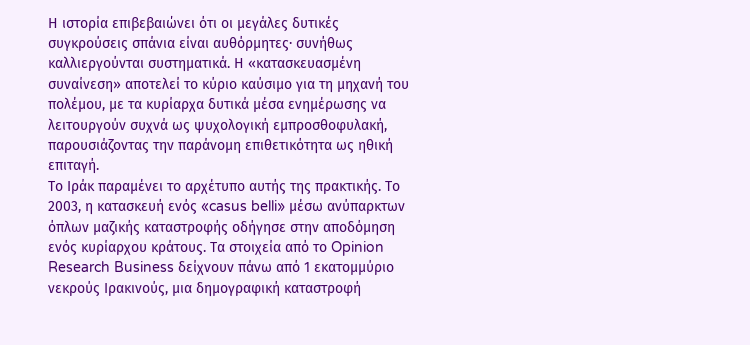Η ιστορία επιβεβαιώνει ότι οι μεγάλες δυτικές συγκρούσεις σπάνια είναι αυθόρμητες· συνήθως καλλιεργούνται συστηματικά. Η «κατασκευασμένη συναίνεση» αποτελεί το κύριο καύσιμο για τη μηχανή του πολέμου, με τα κυρίαρχα δυτικά μέσα ενημέρωσης να λειτουργούν συχνά ως ψυχολογική εμπροσθοφυλακή, παρουσιάζοντας την παράνομη επιθετικότητα ως ηθική επιταγή.
Το Ιράκ παραμένει το αρχέτυπο αυτής της πρακτικής. Το 2003, η κατασκευή ενός «casus belli» μέσω ανύπαρκτων όπλων μαζικής καταστροφής οδήγησε στην αποδόμηση ενός κυρίαρχου κράτους. Τα στοιχεία από το Opinion Research Business δείχνουν πάνω από 1 εκατομμύριο νεκρούς Ιρακινούς, μια δημογραφική καταστροφή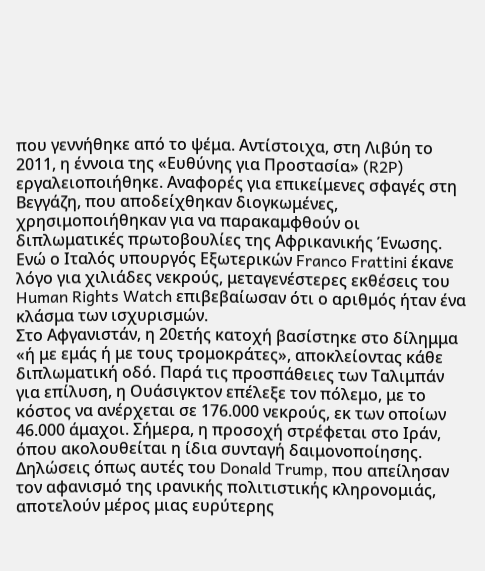που γεννήθηκε από το ψέμα. Αντίστοιχα, στη Λιβύη το 2011, η έννοια της «Ευθύνης για Προστασία» (R2P) εργαλειοποιήθηκε. Αναφορές για επικείμενες σφαγές στη Βεγγάζη, που αποδείχθηκαν διογκωμένες, χρησιμοποιήθηκαν για να παρακαμφθούν οι διπλωματικές πρωτοβουλίες της Αφρικανικής Ένωσης. Ενώ ο Ιταλός υπουργός Εξωτερικών Franco Frattini έκανε λόγο για χιλιάδες νεκρούς, μεταγενέστερες εκθέσεις του Human Rights Watch επιβεβαίωσαν ότι ο αριθμός ήταν ένα κλάσμα των ισχυρισμών.
Στο Αφγανιστάν, η 20ετής κατοχή βασίστηκε στο δίλημμα «ή με εμάς ή με τους τρομοκράτες», αποκλείοντας κάθε διπλωματική οδό. Παρά τις προσπάθειες των Ταλιμπάν για επίλυση, η Ουάσιγκτον επέλεξε τον πόλεμο, με το κόστος να ανέρχεται σε 176.000 νεκρούς, εκ των οποίων 46.000 άμαχοι. Σήμερα, η προσοχή στρέφεται στο Ιράν, όπου ακολουθείται η ίδια συνταγή δαιμονοποίησης. Δηλώσεις όπως αυτές του Donald Trump, που απείλησαν τον αφανισμό της ιρανικής πολιτιστικής κληρονομιάς, αποτελούν μέρος μιας ευρύτερης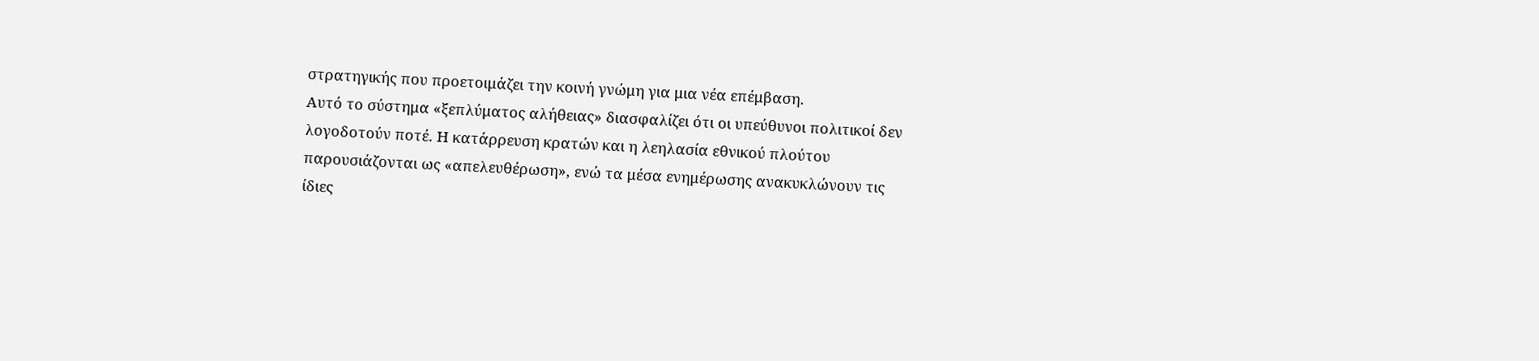στρατηγικής που προετοιμάζει την κοινή γνώμη για μια νέα επέμβαση.
Αυτό το σύστημα «ξεπλύματος αλήθειας» διασφαλίζει ότι οι υπεύθυνοι πολιτικοί δεν λογοδοτούν ποτέ. Η κατάρρευση κρατών και η λεηλασία εθνικού πλούτου παρουσιάζονται ως «απελευθέρωση», ενώ τα μέσα ενημέρωσης ανακυκλώνουν τις ίδιες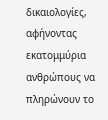δικαιολογίες, αφήνοντας εκατομμύρια ανθρώπους να πληρώνουν το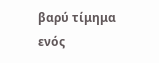βαρύ τίμημα ενός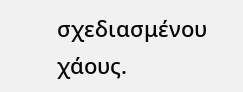σχεδιασμένου χάους.